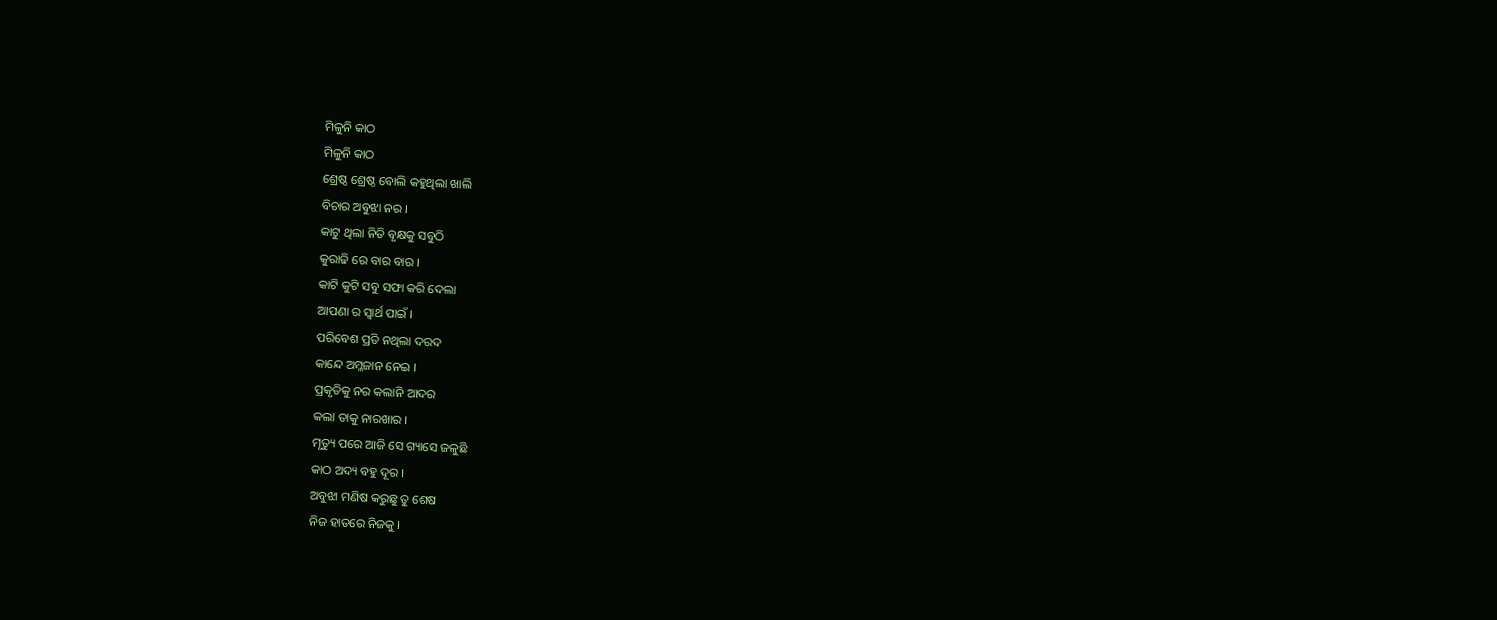ମିଳୁନି କାଠ
ମିଳୁନି କାଠ
ଶ୍ରେଷ୍ଠ ଶ୍ରେଷ୍ଠ ବୋଲି କହୁଥିଲା ଖାଲି
ବିଚାର ଅବୁଝା ନର ।
କାଟୁ ଥିଲା ନିତି ବୃକ୍ଷକୁ ସବୁଠି
କୁରାଢି ରେ ବାର ବାର ।
କାଟି କୁଟି ସବୁ ସଫା କରି ଦେଲା
ଆପଣା ର ସ୍ବାର୍ଥ ପାଇଁ ।
ପରିବେଶ ପ୍ରତି ନଥିଲା ଦରଦ
କାନ୍ଦେ ଅମ୍ଳଜାନ ନେଇ ।
ପ୍ରକୃତିକୁ ନର କଲାନି ଆଦର
କଲା ତାକୁ ନାରଖାର ।
ମୃତ୍ୟୁ ପରେ ଆଜି ସେ ଗ୍ୟାସେ ଜଳୁଛି
କାଠ ଅଦ୍ୟ ବହୁ ଦୂର ।
ଅବୁଝା ମଣିଷ କରୁଛୁ ତୁ ଶେଷ
ନିଜ ହାତରେ ନିଜକୁ ।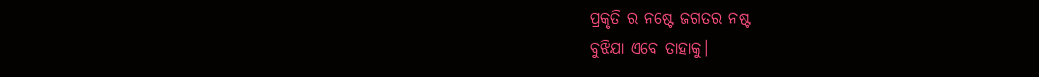ପ୍ରକୃତି ର ନଷ୍ଟେ ଜଗତର ନଷ୍ଟ
ବୁଝିଯା ଏବେ ତାହାକୁ।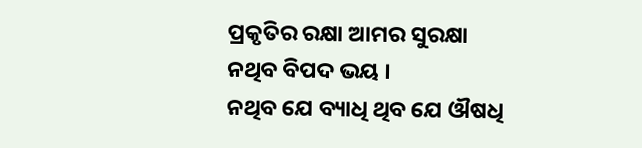ପ୍ରକୃତିର ରକ୍ଷା ଆମର ସୁରକ୍ଷା
ନଥିବ ବିପଦ ଭୟ ।
ନଥିବ ଯେ ବ୍ୟାଧି ଥିବ ଯେ ଔଷଧି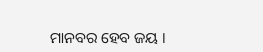ମାନବର ହେବ ଜୟ ।